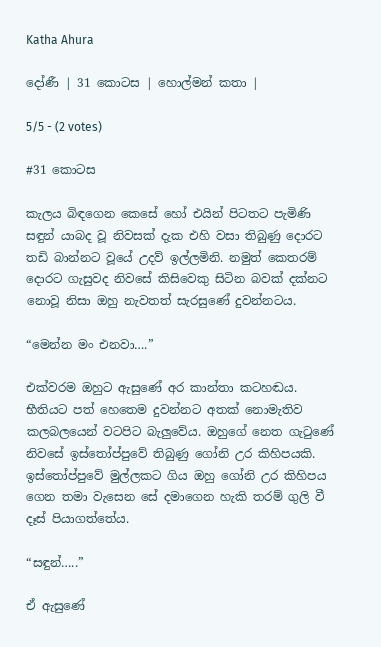Katha Ahura

දෝණී | 31 කොටස | හොල්මන් කතා |

5/5 - (2 votes)

#31 කොටස

කැලය බිඳගෙන කෙසේ හෝ එයින් පිටතට පැමිණි සඳුන් යාබද වූ නිවසක් දැක එහි වසා තිබුණු දොරට තඩි බාන්නට වූයේ උදව් ඉල්ලමිනි. නමුත් කෙතරම් දොරට ගැසුවද නිවසේ කිසිවෙකු සිටින බවක් දක්නට නොවූ නිසා ඔහු නැවතත් සැරසුණේ දුවන්නටය.

“මෙන්න මං එනවා….”

එක්වරම ඔහුට ඇසුණේ අර කාන්තා කටහඬය. භීතියට පත් හෙතෙම දුවන්නට අතක් නොමැතිව කලබලයෙන් වටපිට බැලුවේය. ඔහුගේ නෙත ගැටුණේ නිවසේ ඉස්තෝප්පුවේ තිබුණු ගෝනි උර කිහිපයකි. ඉස්තෝප්පුවේ මුල්ලකට ගිය ඔහු ගෝනි උර කිහිපය ගෙන තමා වැසෙන සේ දමාගෙන හැකි තරම් ගුලි වී දෑස් පියාගත්තේය.

“සඳුන්…..”

ඒ‍ ඇසුණේ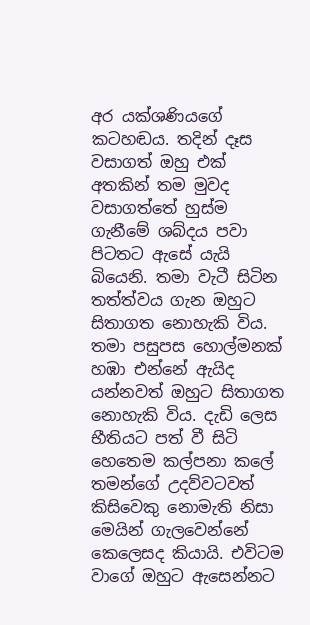අර යක්ශණියගේ කටහඬය. තදින් දෑස වසාගත් ඔහු එක් අතකින් තම මුවද වසාගත්තේ හුස්ම ගැනීමේ ශබ්දය පවා පිටතට ඇසේ යැයි බියෙනි. තමා වැටී සිටින තත්ත්වය ගැන ඔහුට සිතාගත නොහැකි විය. තමා පසුපස හොල්මනක් හඹා එන්නේ ඇයිද යන්නවත් ඔහුට සිතාගත නොහැකි විය. දැඩි ලෙස භීතියට පත් වී සිටි හෙතෙම කල්පනා කලේ තමන්ගේ උදව්වටවත් කිසිවෙකු නොමැති නිසා මෙයින් ගැලවෙන්නේ කෙලෙසද කියායි. එවිටම වාගේ ඔහුට ඇසෙන්නට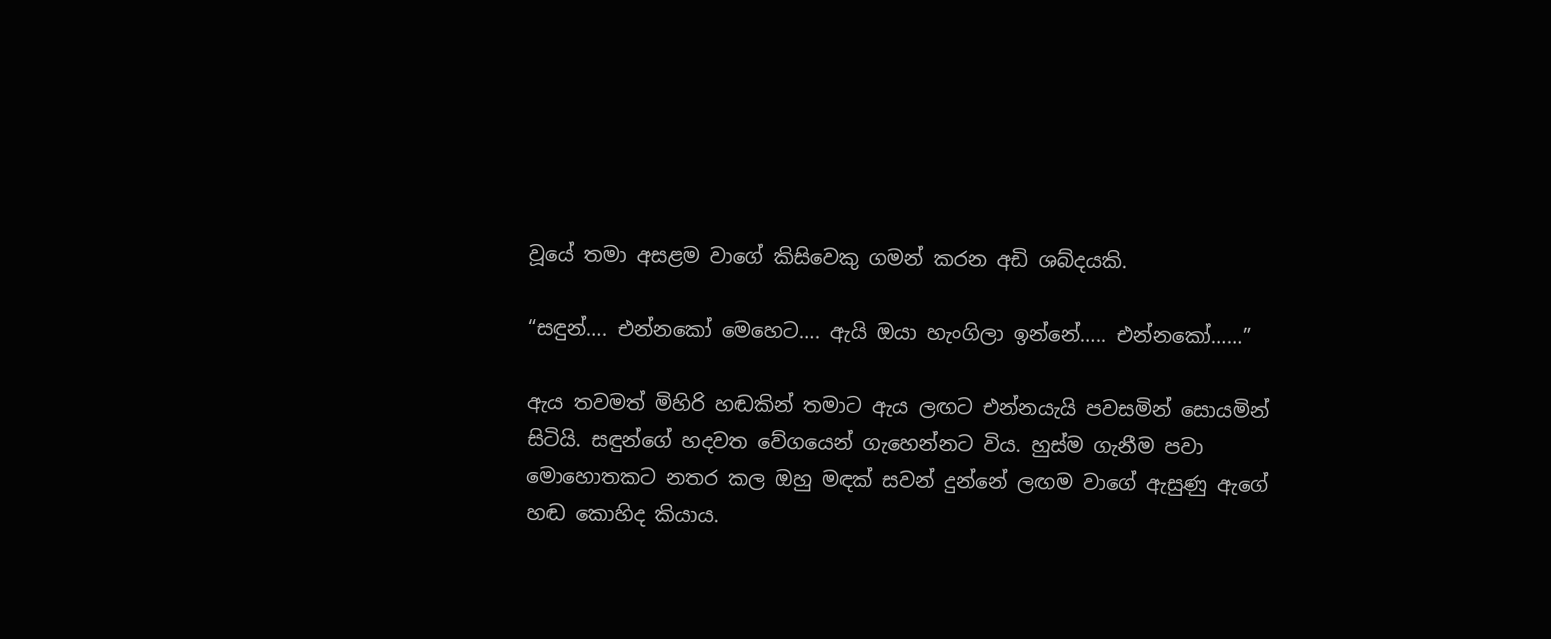වූයේ තමා අසළම වාගේ කිසිවෙකු ගමන් කරන අඩි ශබ්දයකි.

“සඳුන්…. එන්නකෝ මෙහෙට…. ඇයි ඔයා හැංගිලා ඉන්නේ….. එන්නකෝ……”

ඇය තවමත් මිහිරි හඬකින් තමාට ඇය ලඟට එන්නයැයි පවසමින් සොයමින් සිටියි. සඳුන්ගේ හදවත වේගයෙන් ගැහෙන්නට විය. හුස්ම ගැනීම පවා මොහොතකට නතර කල ඔහු මඳක් සවන් දුන්නේ ලඟම වාගේ ඇසුණු ඇගේ හඬ කොහිද කියාය.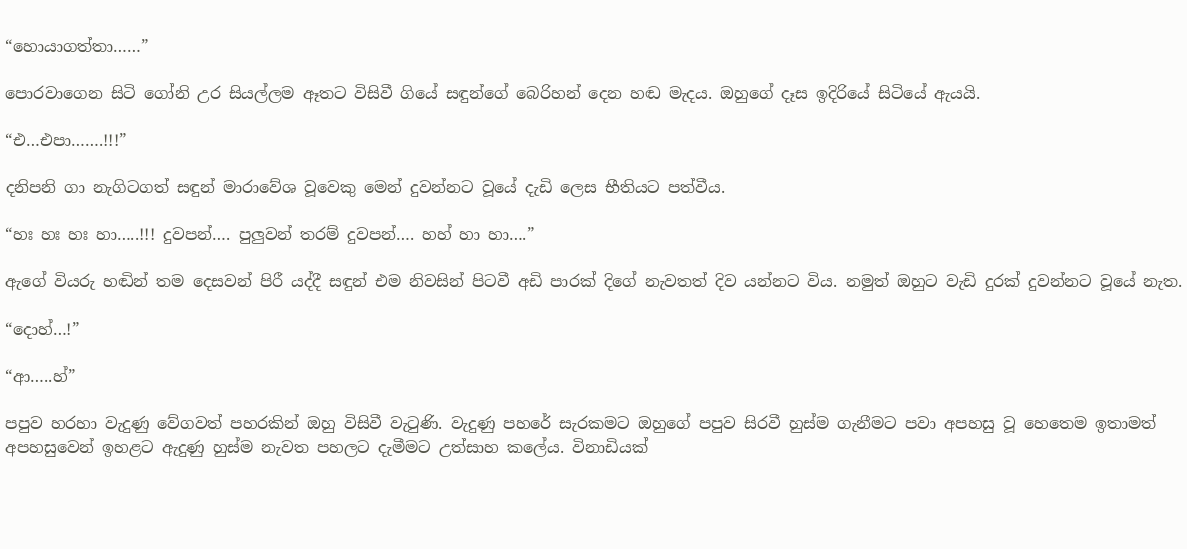“හොයාගත්තා……”

පොරවාගෙන සිටි ගෝනි උර සියල්ලම ඈතට විසිවී ගියේ සඳුන්ගේ බෙරිහන් දෙන හඬ මැදය. ඔහුගේ දෑස ඉදිරියේ සිටියේ ඇයයි.

“එ…එපා…….!!!”

දනිපනි ගා නැගිටගත් සඳුන් මාරාවේශ වූවෙකු මෙන් දුවන්නට වූයේ දැඩි ලෙස භීතියට පත්වීය.

“හඃ හඃ හඃ හා…..!!! දුවපන්…. පුලුවන් තරම් දුවපන්…. හහ් හා හා….”

ඇගේ වියරු හඬින් තම දෙසවන් පිරී යද්දී සඳුන් එම නිවසින් පිටවී අඩි පාරක් දිගේ නැවතත් දිව යන්නට විය. නමුත් ඔහුට වැඩි දුරක් දුවන්නට වූයේ නැත.

“දොහ්…!”

“ආ…..හ්”

පපුව හරහා වැදුණු වේගවත් පහරකින් ඔහු විසිවී වැටුණි. වැදුණු පහරේ සැරකමට ඔහුගේ පපුව සිරවී හුස්ම ගැනීමට පවා අපහසු වූ හෙතෙම ඉතාමත් අපහසුවෙන් ඉහළට ඇදුණු හුස්ම නැවත පහලට දැමීමට උත්සාහ කලේය. විනාඩියක්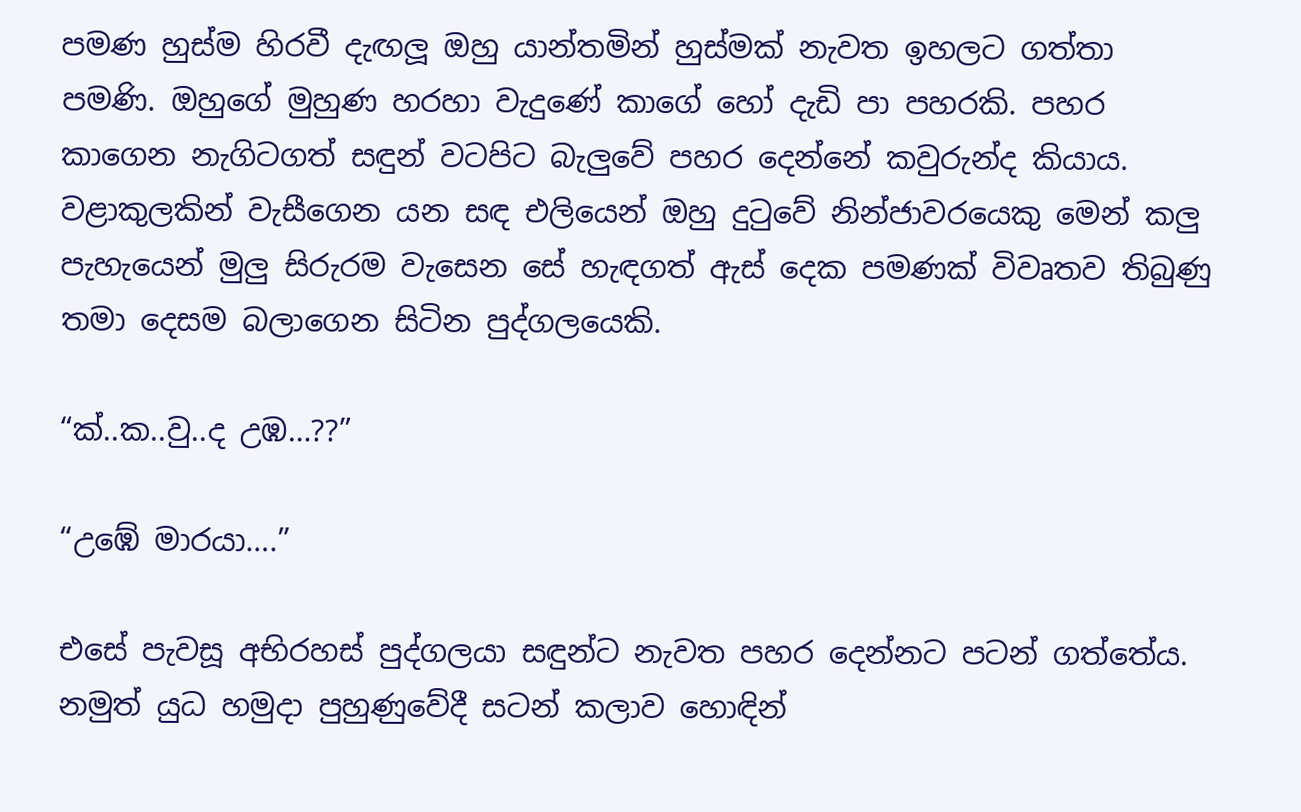පමණ හුස්ම හිරවී දැඟලූ ඔහු යාන්තමින් හුස්මක් නැවත ඉහලට ගත්තා පමණි. ඔහුගේ මුහුණ හරහා වැදුණේ කාගේ හෝ දැඩි පා පහරකි. පහර කාගෙන නැගිටගත් සඳුන් වටපිට බැලුවේ පහර දෙන්නේ කවුරුන්ද කියාය.
වළාකුලකින් වැසීගෙන යන සඳ එලියෙන් ඔහු දුටුවේ නින්ජාවරයෙකු මෙන් කලු පැහැයෙන් මුලු සිරුරම වැසෙන සේ හැඳගත් ඇස් දෙක පමණක් විවෘතව තිබුණු තමා දෙසම බලාගෙන සිටින පුද්ගලයෙකි.

“ක්..ක..වු..ද උඹ…??”

“උඹේ මාරයා….”

එසේ පැවසූ අභිරහස් පුද්ගලයා සඳුන්ට නැවත පහර දෙන්නට පටන් ගත්තේය. නමුත් යුධ හමුදා පුහුණුවේදී සටන් කලාව හොඳින්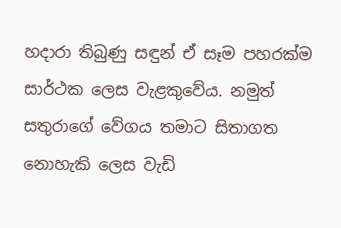හදාරා තිබුණු සඳුන් ඒ සෑම පහරක්ම සාර්ථක ලෙස වැළකුවේය. නමුත් සතුරාගේ වේගය තමාට සිතාගත නොහැකි ලෙස වැඩි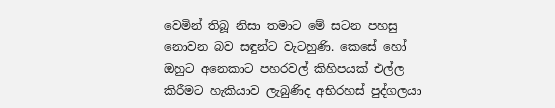වෙමින් තිබූ නිසා තමාට මේ සටන පහසු නොවන බව සඳුන්ට වැටහුණි. කෙසේ හෝ ඔහුට අනෙකාට පහරවල් කිහිපයක් එල්ල කිරීමට හැකියාව ලැබුණිද අභිරහස් පුද්ගලයා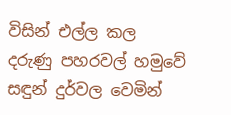විසින් එල්ල කල දරුණු පහරවල් හමුවේ සඳුන් දුර්වල වෙමින්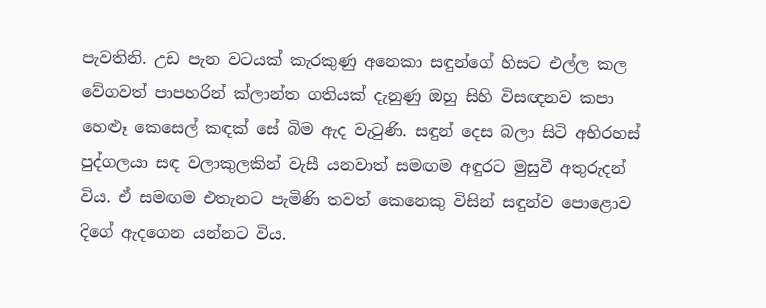පැවතිනි. උඩ පැන වටයක් කැරකුණු අනෙකා සඳුන්ගේ හිසට එල්ල කල වේගවත් පාපහරින් ක්ලාන්ත ගතියක් දැනුණු ඔහු සිහි විසඥනව කපා හෙළූ කෙසෙල් කඳක් සේ බිම ඇද වැටුණි. සඳුන් දෙස බලා සිටි අභිරහස් පුද්ගලයා සඳ වලාකුලකින් වැසී යනවාත් සමඟම අඳුරට මුසුවී අතුරුදන් විය. ඒ සමඟම එතැනට පැමිණි තවත් කෙනෙකු විසින් සඳුන්ව පොළොව දිගේ ඇදගෙන යන්නට විය.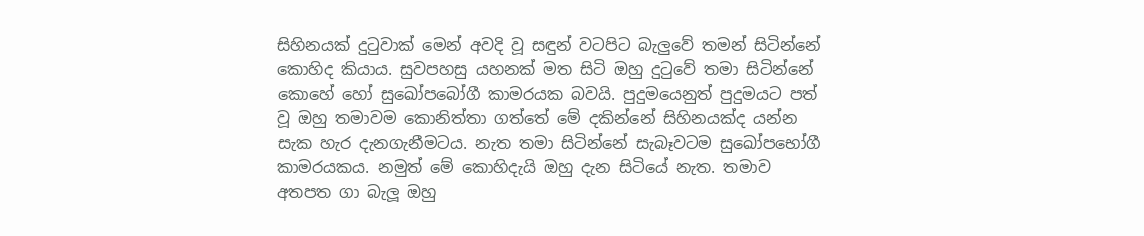සිහිනයක් දුටුවාක් මෙන් අවදි වූ සඳුන් වටපිට බැලුවේ තමන් සිටින්නේ කොහිද කියාය. සුවපහසු යහනක් මත සිටි ඔහු දුටුවේ තමා සිටින්නේ කොහේ හෝ සුඛෝපබෝගී කාමරයක බවයි. පුදුමයෙනුත් පුදුමයට පත් වූ ඔහු තමාවම කොනිත්තා ගත්තේ මේ දකින්නේ සිහිනයක්ද යන්න සැක හැර දැනගැනීමටය. නැත තමා සිටින්නේ සැබෑවටම සුඛෝපභෝගී කාමරයකය. නමුත් මේ කොහිදැයි ඔහු දැන සිටියේ නැත. තමාව අතපත ගා බැලූ ඔහු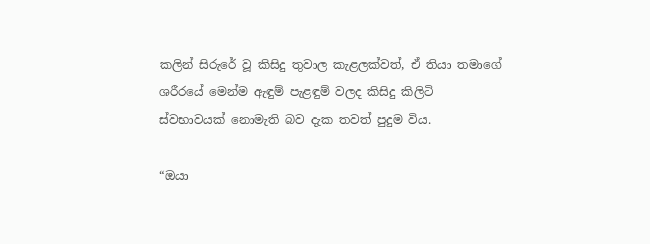කලින් සිරුරේ වූ කිසිදු තුවාල කැළලක්වත්, ඒ තියා තමාගේ ශරීරයේ මෙන්ම ඇඳුම් පැළඳුම් වලද කිසිදු කිලිටි ස්වභාවයක් නොමැති බව දැක තවත් පුදුම විය.

“ඔයා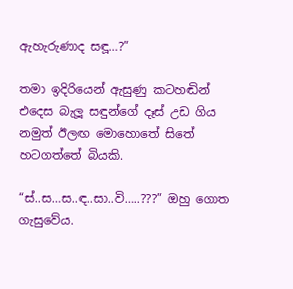ඇහැරුණාද සඳූ…?”

තමා ඉදිරියෙන් ඇසුණු කටහඬින් එදෙස බැලූ සඳුන්ගේ දෑස් උඩ ගිය නමුත් ඊලඟ මොහොතේ සිතේ හටගත්තේ බියකි.

“ස්..ස…ස..ඳ..සා..වි…..???” ඔහු ගොත ගැසුවේය.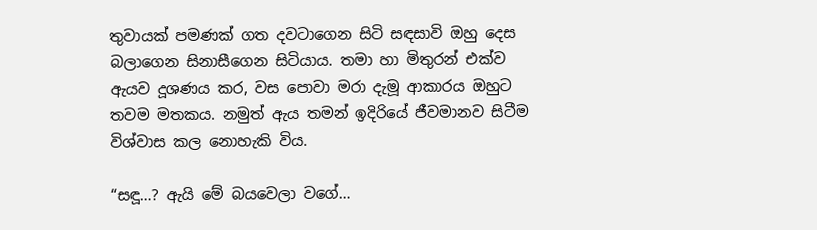තුවායක් පමණක් ගත දවටාගෙන සිටි සඳසාවි ඔහු දෙස බලාගෙන සිනාසීගෙන සිටියාය. තමා හා මිතුරන් එක්ව ඇයව දූශණය කර, වස පොවා මරා දැමූ ආකාරය ඔහුට තවම මතකය. නමුත් ඇය තමන් ඉදිරියේ ජීවමානව සිටීම විශ්වාස කල නොහැකි විය.

“සඳූ…? ඇයි මේ බයවෙලා වගේ…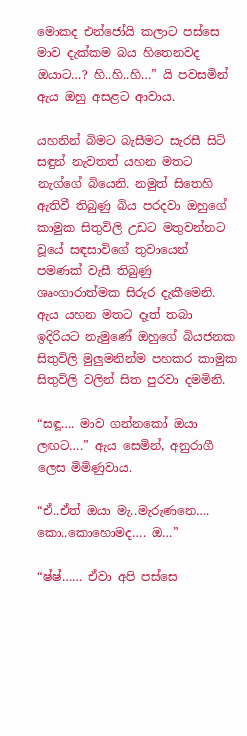මොකද එන්ජෝයි කලාට පස්සෙ මාව දැක්කම බය හිතෙනවද ඔයාට…? හි..හි..හි…” යි පවසමින් ඇය ඔහු අසළට ආවාය.

යහනින් බිමට බැසීමට සැරසී සිටි සඳුන් නැවතත් යහන මතට නැග්ගේ බියෙනි. නමුත් සිතෙහි ඇතිවී තිබුණු බිය පරදවා ඔහුගේ කාමුක සිතුවිලි උඩට මතුවන්නට වූයේ සඳසාවිගේ තුවායෙන් පමණක් වැසී තිබුණු ශෘංගාරාත්මක සිරුර දැකීමෙනි. ඇය යහන මතට දෑත් තබා ඉදිරියට නැමුණේ ඔහුගේ බියජනක සිතුවිලි මුලුමනින්ම පහකර කාමුක සිතුවිලි වලින් සිත පුරවා දමමිනි.

“සඳූ…. මාව ගන්නකෝ ඔයා ලඟට….” ඇය සෙමින්, අනුරාගී ලෙස මිමිණුවාය.

“ඒ..ඒත් ඔයා මැ..මැරුණනෙ…. කො..කොහොමද…. ඔ…”

“ෂ්ෂ්…… ඒවා අපි පස්සෙ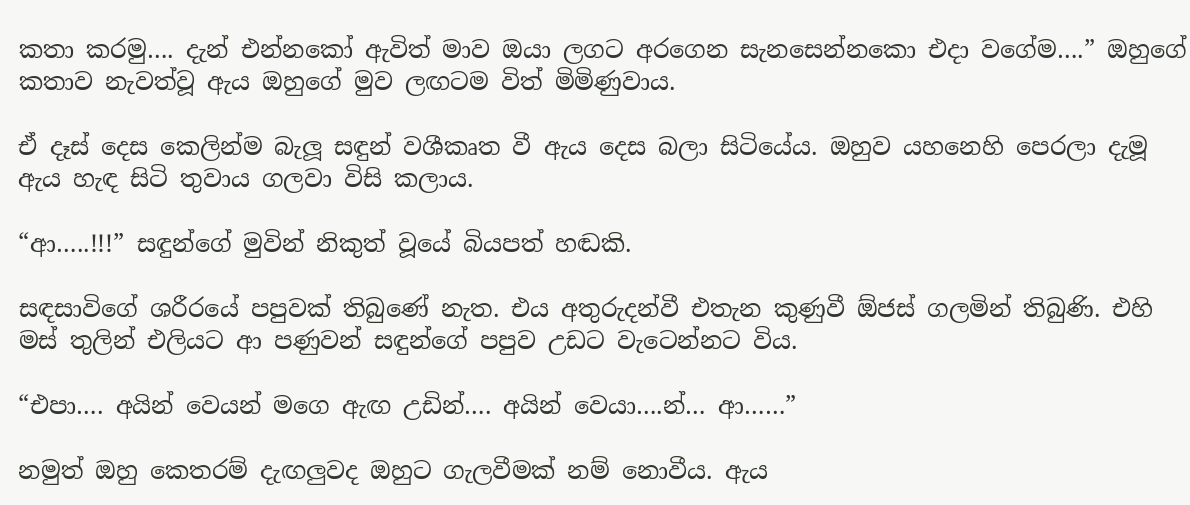කතා කරමු…. දැන් එන්නකෝ ඇවිත් මාව ඔයා ලගට අරගෙන සැනසෙන්නකො එදා වගේම….” ඔහුගේ කතාව නැවත්වූ ඇය ඔහුගේ මුව ලඟටම විත් මිමිණුවාය.

ඒ දෑස් දෙස කෙලින්ම බැලූ සඳුන් වශීකෘත වී ඇය දෙස බලා සිටියේය. ඔහුව යහනෙහි පෙරලා දැමූ ඇය හැඳ සිටි තුවාය ගලවා විසි කලාය.

“ආ…..!!!” සඳුන්ගේ මුවින් නිකුත් වූයේ බියපත් හඬකි.

සඳසාවිගේ ශරීරයේ පපුවක් තිබුණේ නැත. එය අතුරුදන්වී එතැන කුණුවී ඕජස් ගලමින් තිබුණි. එහි මස් තුලින් එලියට ආ පණුවන් සඳුන්ගේ පපුව උඩට වැටෙන්නට විය.

“එපා…. අයින් වෙයන් මගෙ ඇඟ උඩින්…. අයින් වෙයා….න්… ආ……”

නමුත් ඔහු කෙතරම් දැඟලුවද ඔහුට ගැලවීමක් නම් නොවීය. ඇය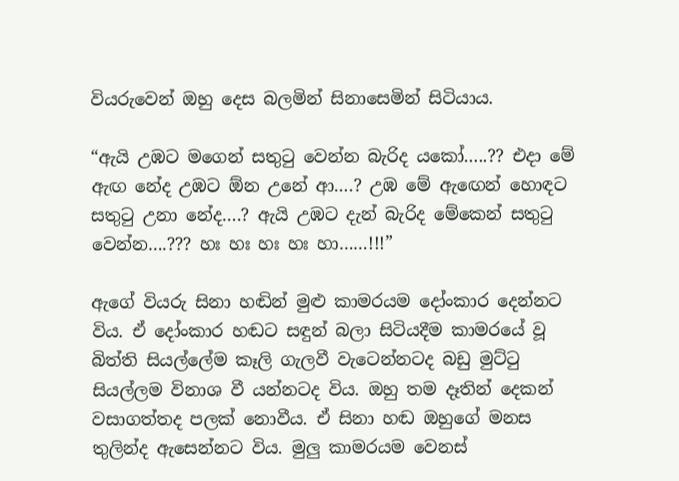වියරුවෙන් ඔහු දෙස බලමින් සිනාසෙමින් සිටියාය.

“ඇයි උඹට මගෙන් සතුටු වෙන්න බැරිද යකෝ…..?? එදා මේ ඇඟ නේද උඹට ඕන උනේ ආ….? උඹ මේ ඇඟෙන් හොඳට සතුටු උනා නේද….? ඇයි උඹට දැන් බැරිද මේකෙන් සතුටු වෙන්න….??? හඃ හඃ හඃ හඃ හා……!!!”

ඇගේ වියරු සිනා හඬින් මුළු කාමරයම දෝංකාර දෙන්නට විය. ඒ දෝංකාර හඬට සඳුන් බලා සිටියදීම කාමරයේ වූ බිත්ති සියල්ලේම කෑලි ගැලවී වැටෙන්නටද බඩු මුට්ටු සියල්ලම විනාශ වී යන්නටද විය. ඔහු තම දෑතින් දෙකන් වසාගත්තද පලක් නොවීය. ඒ සිනා හඬ ඔහුගේ මනස තුලින්ද ඇසෙන්නට විය. මුලු කාමරයම වෙනස්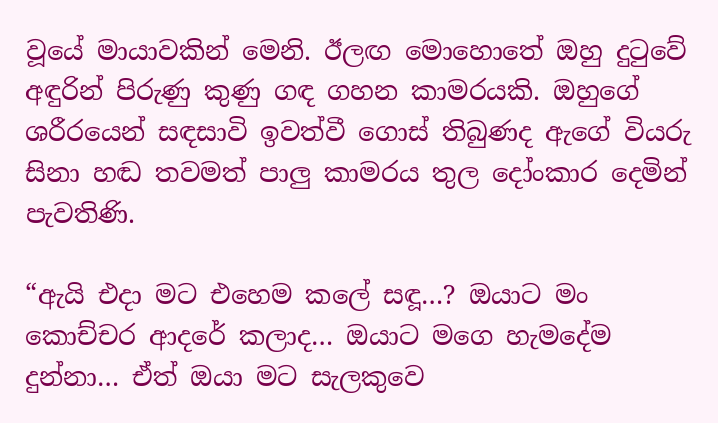වූයේ මායාවකින් මෙනි. ඊලඟ මොහොතේ ඔහු දුටුවේ අඳුරින් පිරුණු කුණු ගඳ ගහන කාමරයකි. ඔහුගේ ශරීරයෙන් සඳසාවි ඉවත්වී ගොස් තිබුණද ඇගේ වියරු සිනා හඬ තවමත් පාලු කාමරය තුල දෝංකාර දෙමින් පැවතිණි.

“ඇයි එදා මට එහෙම කලේ සඳූ…? ඔයාට මං කොච්චර ආදරේ කලාද… ඔයාට මගෙ හැමදේම දුන්නා… ඒත් ඔයා මට සැලකුවෙ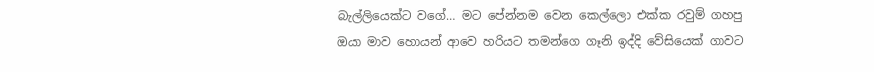බැල්ලියෙක්ට වගේ… මට පේන්නම වෙන කෙල්ලො එක්ක රවුම් ගහපු ඔයා මාව හොයන් ආවෙ හරියට තමන්ගෙ ගෑනි ඉද්දි වේසියෙක් ගාවට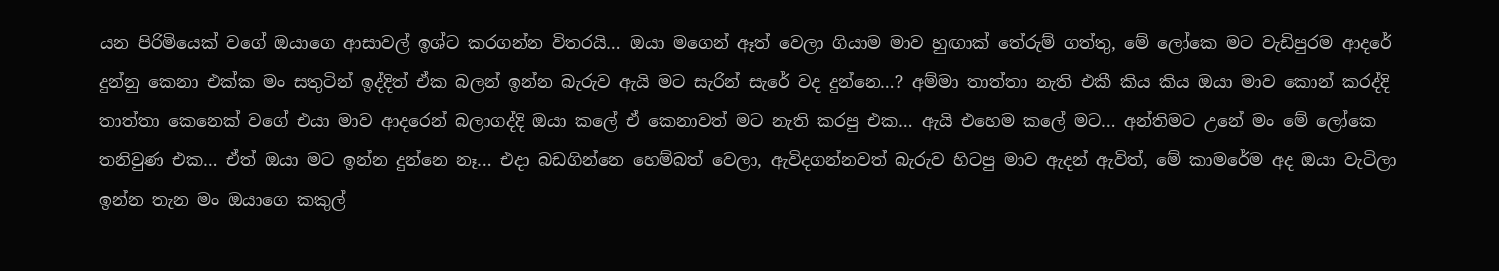යන පිරිමියෙක් වගේ ඔයාගෙ ආසාවල් ඉශ්ට කරගන්න විතරයි… ඔයා මගෙන් ඈත් වෙලා ගියාම මාව හුඟාක් තේරුම් ගත්තු, මේ ලෝකෙ මට වැඩිපුරම ආදරේ දුන්නු කෙනා එක්ක මං සතුටින් ඉද්දිත් ඒක බලන් ඉන්න බැරුව ඇයි මට සැරින් සැරේ වද දුන්නෙ…? අම්මා තාත්තා නැති එකී කිය කිය ඔයා මාව කොන් කරද්දි තාත්තා කෙනෙක් වගේ එයා මාව ආදරෙන් බලාගද්දි ඔයා කලේ ඒ කෙනාවත් මට නැති කරපු එක… ඇයි එහෙම කලේ මට… අන්තිමට උනේ මං මේ ලෝකෙ තනිවුණ එක… ඒත් ඔයා මට ඉන්න දුන්නෙ නෑ… එදා බඩගින්නෙ හෙම්බත් වෙලා, ඇවිදගන්නවත් බැරුව හිටපු මාව ඇදන් ඇවිත්, මේ කාමරේම අද ඔයා වැටිලා ඉන්න තැන මං ඔයාගෙ කකුල්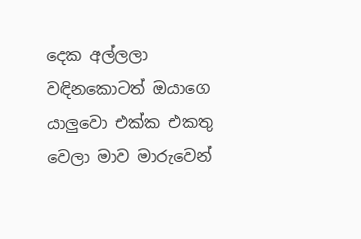දෙක අල්ලලා වඳිනකොටත් ඔයාගෙ යාලුවො එක්ක එකතු වෙලා මාව මාරුවෙන්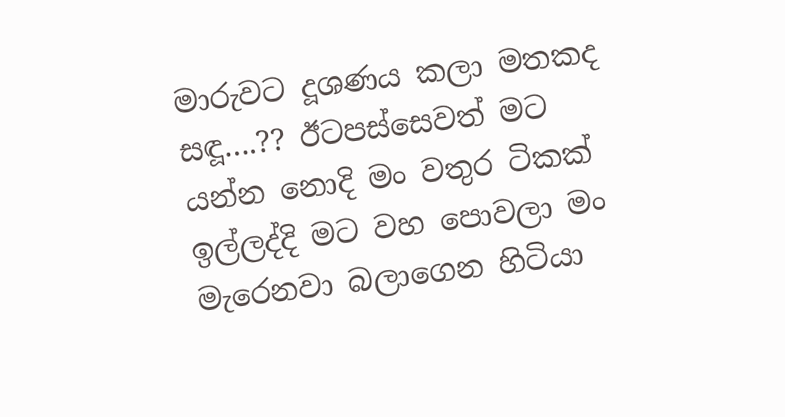මාරුවට දූශණය කලා මතකද සඳූ….?? ඊටපස්සෙවත් මට යන්න නොදි මං වතුර ටිකක් ඉල්ලද්දි මට වහ පොවලා මං මැරෙනවා බලාගෙන හිටියා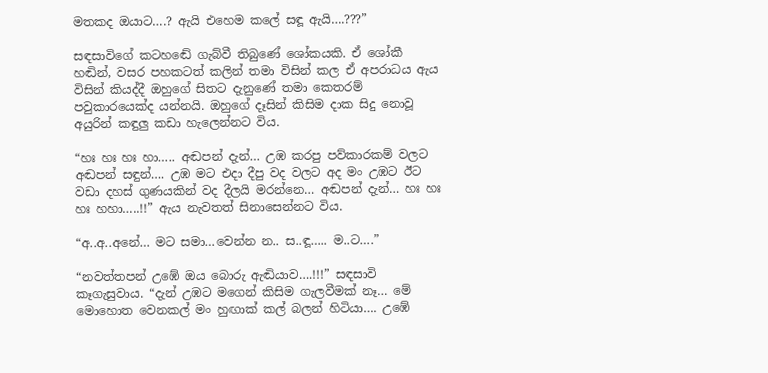මතකද ඔයාට….? ඇයි එහෙම කලේ සඳූ ඇයි….???”

සඳසාවිගේ කටහඬේ ගැබ්වී තිබුණේ ශෝකයකි. ඒ ශෝකී හඬින්, වසර පහකටත් කලින් තමා විසින් කල ඒ අපරාධය ඇය විසින් කියද්දී ඔහුගේ සිතට දැනුණේ තමා කෙතරම් පවුකාරයෙක්ද යන්නයි. ඔහුගේ දෑසින් කිසිම දාක සිදු නොවූ අයුරින් කඳුලු කඩා හැලෙන්නට විය.

“හඃ හඃ හඃ හා….. අඬපන් දැන්… උඹ කරපු පව්කාරකම් වලට අඬපන් සඳුන්…. උඹ මට එදා දීපු වද වලට අද මං උඹට ඊට වඩා දහස් ගුණයකින් වද දීලයි මරන්නෙ… අඬපන් දැන්… හඃ හඃ හඃ හහා…..!!” ඇය නැවතත් සිනාසෙන්නට විය.

“අ..අ..අනේ… මට සමා…වෙන්න න.. ස..ඳූ….. ම..ට….”

“නවත්තපන් උඹේ ඔය බොරු ඇඬියාව….!!!” සඳසාවි කෑගැසුවාය. “දැන් උඹට මගෙන් කිසිම ගැලවීමක් නෑ… මේ මොහොත වෙනකල් මං හුඟාක් කල් බලන් හිටියා…. උඹේ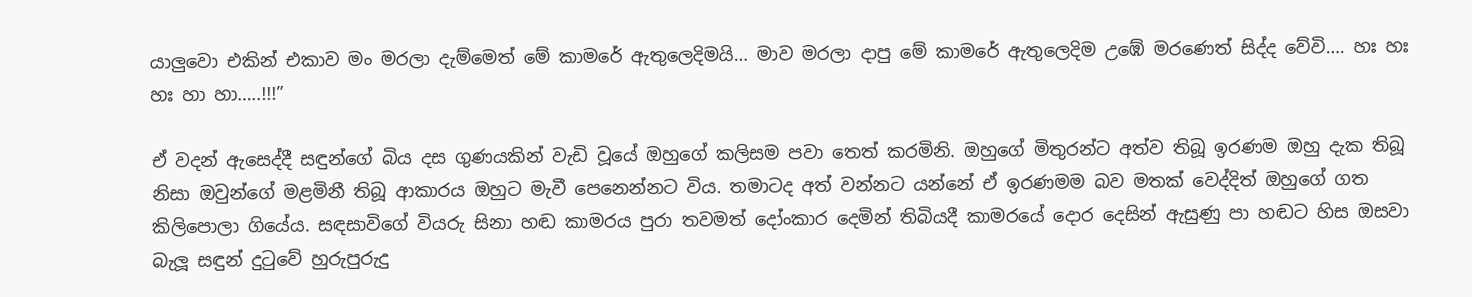යාලුවො එකින් එකාව මං මරලා දැම්මෙත් මේ කාමරේ ඇතුලෙදිමයි… මාව මරලා දාපු මේ කාමරේ ඇතුලෙදිම උඹේ මරණෙත් සිද්ද වේවි…. හඃ හඃ හඃ හා හා…..!!!”

ඒ වදන් ඇසෙද්දී සඳුන්ගේ බිය දස ගුණයකින් වැඩි වූයේ ඔහුගේ කලිසම පවා තෙත් කරමිනි. ඔහුගේ මිතුරන්ට අත්ව තිබූ ඉරණම ඔහු දැක තිබූ නිසා ඔවුන්ගේ මළමිනී තිබූ ආකාරය ඔහුට මැවී පෙනෙන්නට විය. තමාටද අත් වන්නට යන්නේ ඒ ඉරණමම බව මතක් වෙද්දිත් ඔහුගේ ගත කිලිපොලා ගියේය. සඳසාවිගේ වියරු සිනා හඬ කාමරය පුරා තවමත් දෝංකාර දෙමින් තිබියදී කාමරයේ දොර දෙසින් ඇසුණු පා හඬට හිස ඔසවා බැලූ සඳුන් දුටුවේ හුරුපුරුදු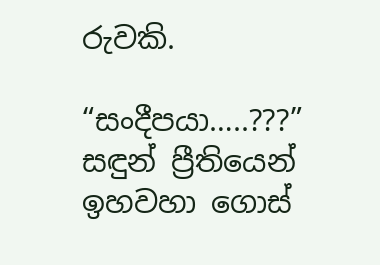රුවකි.

“සංදීපයා…..???” සඳුන් ප්‍රීතියෙන් ඉහවහා ගොස්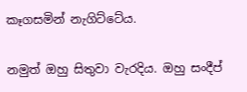කෑගසමින් නැගිට්ටේය.

නමුත් ඔහු සිතුවා වැරදිය. ඔහු සංදීප්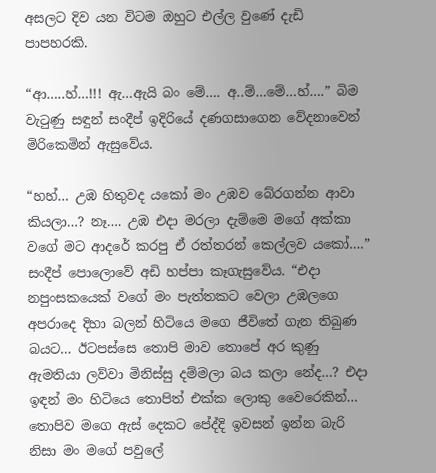අසලට දිව යන විටම ඔහුට එල්ල වුණේ දැඩි පාපහරකි.

“ආ…..හ්…!!! ඇ…ඇයි බං මේ…. අ..ම්…මේ…හ්….” බිම වැටුණු සඳුන් සංදීප් ඉදිරියේ දණගසාගෙන වේදනාවෙන් මිරිකෙමින් ඇසුවේය.

“හහ්… උඹ හිතුවද යකෝ මං උඹව බේරගන්න ආවා කියලා…? නෑ…. උඹ එදා මරලා දැම්මෙ මගේ අක්කා වගේ මට ආදරේ කරපු ඒ රත්තරන් කෙල්ලව යකෝ….” සංදීප් පොලොවේ අඩි හප්පා කෑගැසුවේය. “එදා නපුංසකයෙක් වගේ මං පැත්තකට වෙලා උඹලගෙ අපරාදෙ දිහා බලන් හිටියෙ මගෙ ජීවිතේ ගැන තිබුණ බයට… ඊටපස්සෙ තොපි මාව තොපේ අර කුණු ඇමතියා ලව්වා මිනිස්සු දම්මලා බය කලා නේද…? එදා ඉඳන් මං හිටියෙ තොපිත් එක්ක ලොකු වෛරෙකින්… තොපිව මගෙ ඇස් දෙකට පේද්දි ඉවසන් ඉන්න බැරි නිසා මං මගේ පවුලේ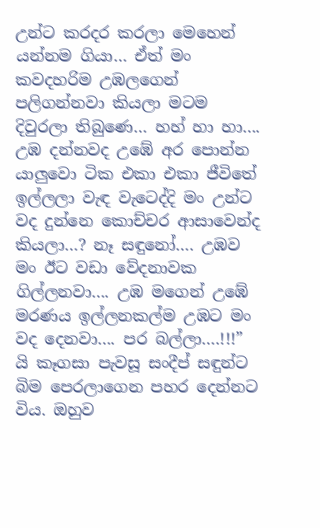උන්ට කරදර කරලා මෙහෙන් යන්නම ගියා… ඒත් මං කවදහරිම උඹලගෙන් පලිගන්නවා කියලා මටම දිවුරලා තිබුණෙ… හහ් හා හා…. උඹ දන්නවද උඹේ අර පොන්න යාලුවො ටික එකා එකා ජීවිතේ ඉල්ලලා වැඳ වැටෙද්දි මං උන්ට වද දුන්නෙ කොච්චර ආසාවෙන්ද කියලා…? නෑ සඳුනෝ…. උඹව මං ඊට වඩා වේදනාවක ගිල්ලනවා…. උඹ මගෙන් උඹේ මරණය ඉල්ලනකල්ම උඹට මං වද දෙනවා…. පර බල්ලා….!!!” යි කෑගසා පැවසූ සංදීප් සඳුන්ට බිම පෙරලාගෙන පහර දෙන්නට විය. ඔහුව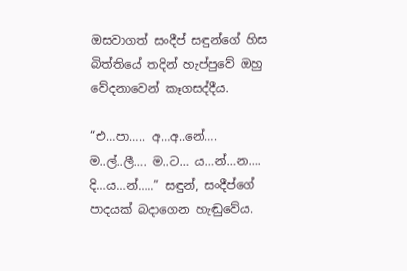ඔසවාගත් සංදීප් සඳුන්ගේ හිස බිත්තියේ තදින් හැප්පුවේ ඔහු වේදනාවෙන් කෑගසද්දීය.

“එ…පා….. අ…අ..නේ…. ම..ල්..ලී…. ම..ට… ය…න්…න…. දි…ය…න්…..” සඳුන්, සංදීප්ගේ පාදයක් බදාගෙන හැඬුවේය.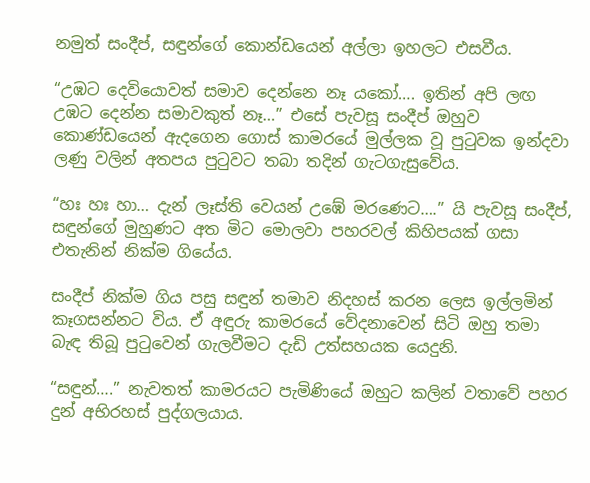නමුත් සංදීප්, සඳුන්ගේ කොන්ඩයෙන් අල්ලා ඉහලට එසවීය.

“උඹට දෙවියොවත් සමාව දෙන්නෙ නෑ යකෝ…. ඉතින් අපි ලඟ උඹට දෙන්න සමාවකුත් නෑ…” එසේ පැවසූ සංදීප් ඔහුව කොණ්ඩයෙන් ඇදගෙන ගොස් කාමරයේ මුල්ලක වූ පුටුවක ඉන්දවා ලණු වලින් අතපය පුටුවට තබා තදින් ගැටගැසුවේය.

“හඃ හඃ හා… දැන් ලෑස්ති වෙයන් උඹේ මරණෙට….” යි පැවසූ සංදීප්, සඳුන්ගේ මුහුණට අත මිට මොලවා පහරවල් කිහිපයක් ගසා එතැනින් නික්ම ගියේය.

සංදීප් නික්ම ගිය පසු සඳුන් තමාව නිදහස් කරන ලෙස ඉල්ලමින් කෑගසන්නට විය. ඒ අඳුරු කාමරයේ වේදනාවෙන් සිටි ඔහු තමා බැඳ තිබූ පුටුවෙන් ගැලවීමට දැඩි උත්සහයක යෙදුනි.

“සඳුන්….” නැවතත් කාමරයට පැමිණියේ ඔහුට කලින් වතාවේ පහර දුන් අභිරහස් පුද්ගලයාය.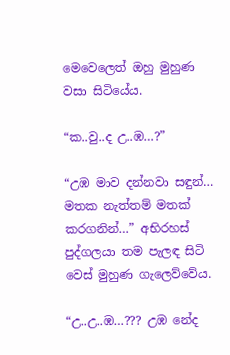මෙවෙලෙත් ඔහු මුහුණ වසා සිටියේය.

“ක..වු..ද උ..ඹ…?”

“උඹ මාව දන්නවා සඳුන්… මතක නැත්තම් මතක් කරගනින්…” අභිරහස් පුද්ගලයා තම පැලඳ සිටි වෙස් මුහුණ ගැලෙව්වේය.

“උ..උ..ඹ…??? උඹ නේද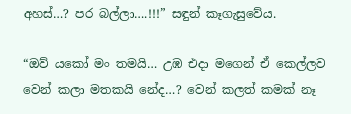අහස්…? පර බල්ලා….!!!” සඳුන් කෑගැසුවේය.

“ඔව් යකෝ මං තමයි… උඹ එදා මගෙන් ඒ කෙල්ලව වෙන් කලා මතකයි නේද…? වෙන් කලත් කමක් නෑ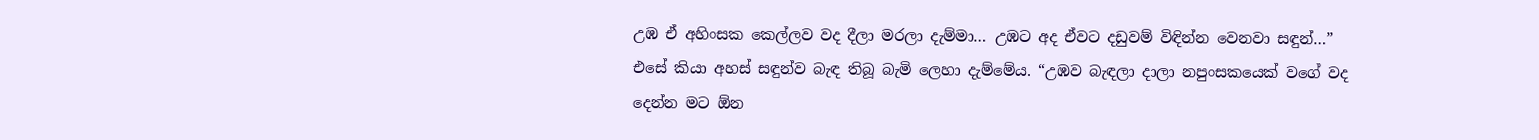උඹ ඒ අහිංසක කෙල්ලව වද දීලා මරලා දැම්මා… උඹට අද ඒවට දඩුවම් විඳින්න වෙනවා සඳුන්…” එසේ කියා අහස් සඳුන්ව බැඳ තිබූ බැමි ලෙහා දැම්මේය. “උඹව බැඳලා දාලා නපුංසකයෙක් වගේ වද දෙන්න මට ඕන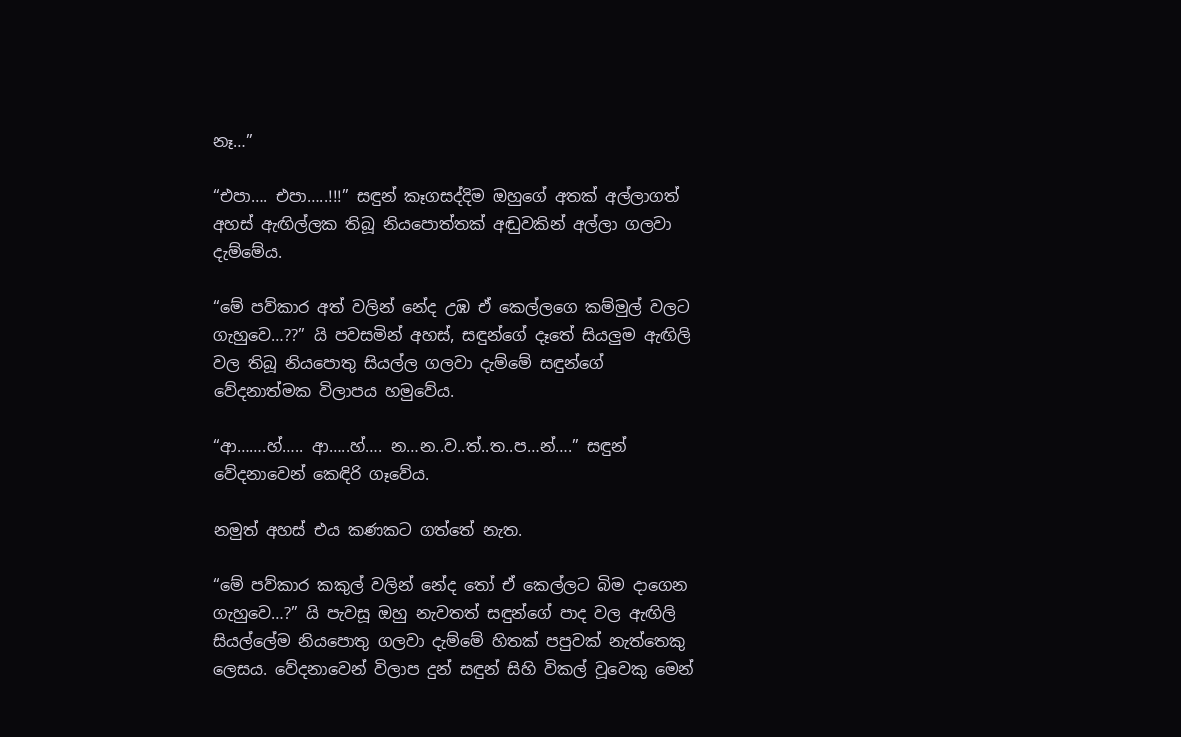නෑ…”

“එපා…. එපා…..!!!” සඳුන් කෑගසද්දිම ඔහුගේ අතක් අල්ලාගත් අහස් ඇඟිල්ලක තිබූ නියපොත්තක් අඬුවකින් අල්ලා ගලවා දැම්මේය.

“මේ පව්කාර අත් වලින් නේද උඹ ඒ කෙල්ලගෙ කම්මුල් වලට ගැහුවෙ…??” යි පවසමින් අහස්, සඳුන්ගේ දෑතේ සියලුම ඇඟිලි වල තිබූ නියපොතු සියල්ල ගලවා දැම්මේ සඳුන්ගේ වේදනාත්මක විලාපය හමුවේය.

“ආ…….හ්….. ආ…..හ්…. න…න..ව..ත්..ත..ප…න්….” සඳුන් වේදනාවෙන් කෙඳිරි ගෑවේය.

නමුත් අහස් එය කණකට ගත්තේ නැත.

“මේ පව්කාර කකුල් වලින් නේද තෝ ඒ කෙල්ලට බිම දාගෙන ගැහුවෙ…?” යි පැවසූ ඔහු නැවතත් සඳුන්ගේ පාද වල ඇඟිලි සියල්ලේම නියපොතු ගලවා දැම්මේ හිතක් පපුවක් නැත්තෙකු ලෙසය. වේදනාවෙන් විලාප දුන් සඳුන් සිහි විකල් වූවෙකු මෙන්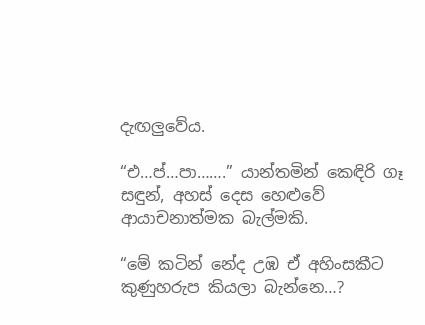දැඟලුවේය.

“එ…ප්…පා…….” යාන්තමින් කෙඳිරි ගෑ සඳුන්, අහස් දෙස හෙළුවේ ආයාචනාත්මක බැල්මකි.

“මේ කටින් නේද උඹ ඒ අහිංසකීට කුණුහරුප කියලා බැන්නෙ…?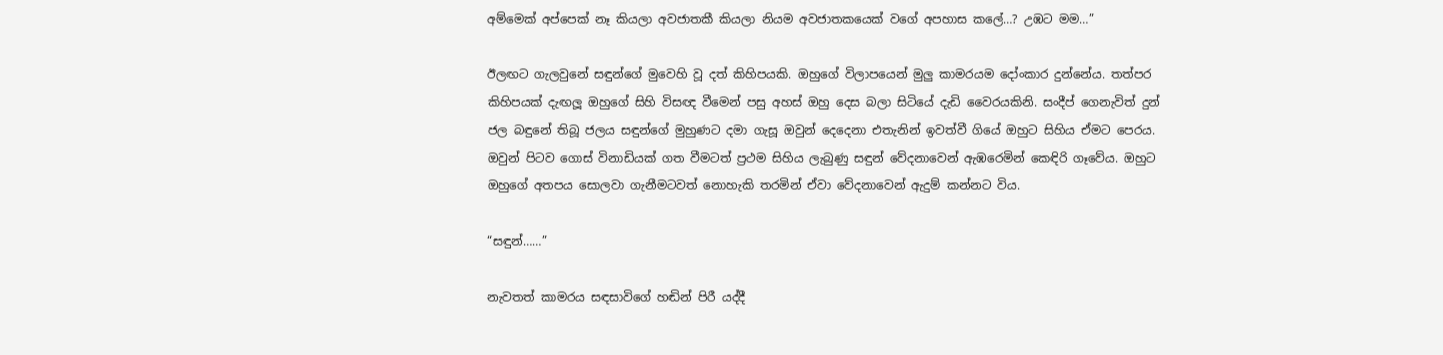අම්මෙක් අප්පෙක් නෑ කියලා අවජාතකී කියලා නියම අවජාතකයෙක් වගේ අපහාස කලේ…? උඹට මම…”

ඊලඟට ගැලවුනේ සඳුන්ගේ මුවෙහි වූ දත් කිහිපයකි. ඔහුගේ විලාපයෙන් මුලු කාමරයම දෝංකාර දුන්නේය. තත්පර කිහිපයක් දැඟලූ ඔහුගේ සිහි විසඥ වීමෙන් පසු අහස් ඔහු දෙස බලා සිටියේ දැඩි වෛරයකිනි. සංදීප් ගෙනැවිත් දුන් ජල බඳුනේ තිබූ ජලය සඳුන්ගේ මුහුණට දමා ගැසූ ඔවුන් දෙදෙනා එතැනින් ඉවත්වී ගියේ ඔහුට සිහිය ඒමට පෙරය. ඔවුන් පිටව ගොස් විනාඩියක් ගත වීමටත් ප්‍රථම සිහිය ලැබුණු සඳුන් වේදනාවෙන් ඇඹරෙමින් කෙඳිරි ගෑවේය. ඔහුට ඔහුගේ අතපය සොලවා ගැනීමටවත් නොහැකි තරමින් ඒවා වේදනාවෙන් ඇදුම් කන්නට විය.

“සඳුන්……”

නැවතත් කාමරය සඳසාවිගේ හඬින් පිරී යද්දී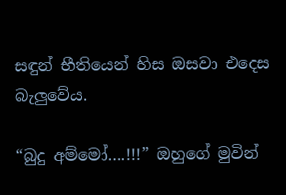සඳුන් භීතියෙන් හිස ඔසවා එදෙස බැලුවේය.

“බුදු අම්මෝ….!!!” ඔහුගේ මුවින්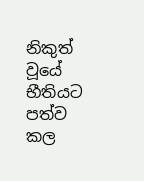නිකුත් වූයේ භීතියට පත්ව කල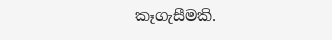කෑගැසීමකි.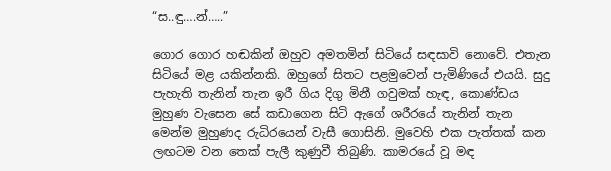“ස..ඳු….න්…..”

ගොර ගොර හඬකින් ඔහුව අමතමින් සිටියේ සඳසාවි නොවේ. එතැන සිටියේ මළ යකින්නකි. ඔහුගේ සිතට පළමුවෙන් පැමිණියේ එයයි. සුදු පැහැති තැනින් තැන ඉරී ගිය දිගු මිනී ගවුමක් හැඳ, කොණ්ඩය මුහුණ වැසෙන සේ කඩාගෙන සිටි ඇගේ ශරීරයේ තැනින් තැන මෙන්ම මුහුණද රුධිරයෙන් වැසී ගොසිනි. මුවෙහි එක පැත්තක් කන ලඟටම වන තෙක් පැලී කුණුවී තිබුණි. කාමරයේ වූ මඳ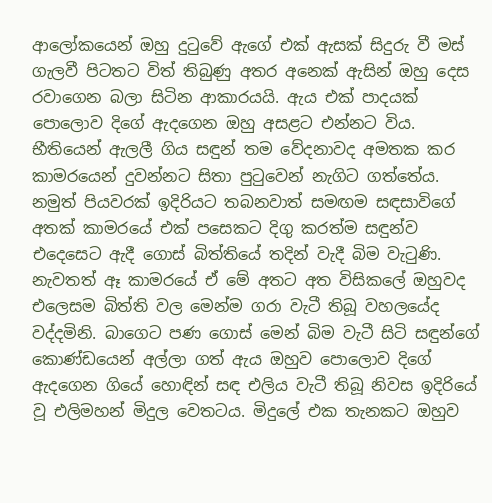ආලෝකයෙන් ඔහු දුටුවේ ඇගේ එක් ඇසක් සිදුරු වී මස් ගැලවී පිටතට විත් තිබුණු අතර අනෙක් ඇසින් ඔහු දෙස රවාගෙන බලා සිටින ආකාරයයි. ඇය එක් පාදයක් පොලොව දිගේ ඇදගෙන ඔහු අසළට එන්නට විය. භීතියෙන් ඇලලී ගිය සඳුන් තම වේදනාවද අමතක කර කාමරයෙන් දුවන්නට සිතා පුටුවෙන් නැගිට ගත්තේය. නමුත් පියවරක් ඉදිරියට තබනවාත් සමඟම සඳසාවිගේ අතක් කාමරයේ එක් පසෙකට දිගු කරත්ම සඳුන්ව එදෙසෙට ඇදී ගොස් බිත්තියේ තදින් වැදී බිම වැටුණි. නැවතත් ඈ කාමරයේ ඒ මේ අතට අත විසිකලේ ඔහුවද එලෙසම බිත්ති වල මෙන්ම ගරා වැටී තිබූ වහලයේද වද්දමිනි. බාගෙට පණ ගොස් මෙන් බිම වැටී සිටි සඳුන්ගේ කොණ්ඩයෙන් අල්ලා ගත් ඇය ඔහුව පොලොව දිගේ ඇදගෙන ගියේ හොඳින් සඳ එලිය වැටී තිබූ නිවස ඉදිරියේ වූ එලිමහන් මිදුල වෙතටය. මිදුලේ එක තැනකට ඔහුව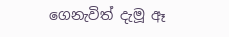ගෙනැවිත් දැමූ ඈ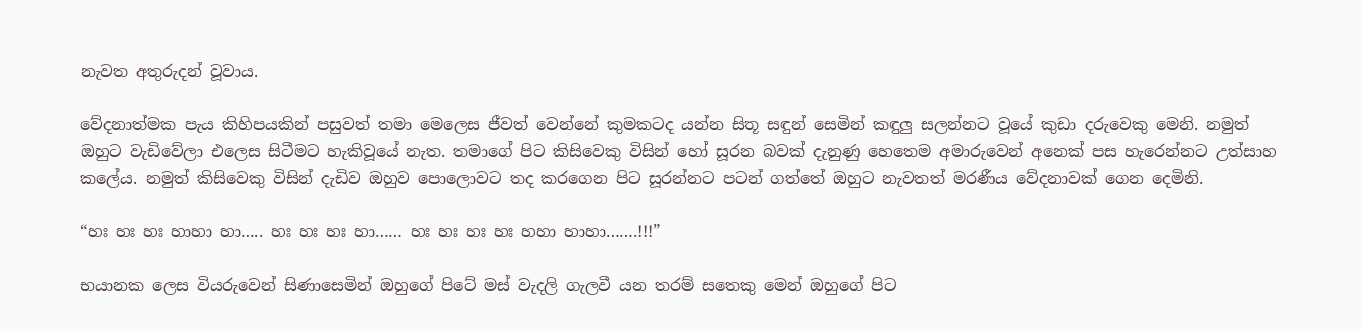නැවත අතුරුදන් වූවාය.

වේදනාත්මක පැය කිහිපයකින් පසුවත් තමා මෙලෙස ජීවත් වෙන්නේ කුමකටද යන්න සිතූ සඳුන් සෙමින් කඳුලු සලන්නට වූයේ කුඩා දරුවෙකු මෙනි. නමුත් ඔහුට වැඩිවේලා එලෙස සිටීමට හැකිවූයේ නැත. තමාගේ පිට කිසිවෙකු විසින් හෝ සූරන බවක් දැනුණු හෙතෙම අමාරුවෙන් අනෙක් පස හැරෙන්නට උත්සාහ කලේය. නමුත් කිසිවෙකු විසින් දැඩිව ඔහුව පොලොවට තද කරගෙන පිට සූරන්නට පටන් ගත්තේ ඔහුට නැවතත් මරණීය වේදනාවක් ගෙන දෙමිනි.

“හඃ හඃ හඃ හාහා හා….. හඃ හඃ හඃ හා…… හඃ හඃ හඃ හඃ හහා හාහා…….!!!”

භයානක ලෙස වියරුවෙන් සිණාසෙමින් ඔහුගේ පිටේ මස් වැදලි ගැලවී යන තරම් සතෙකු මෙන් ඔහුගේ පිට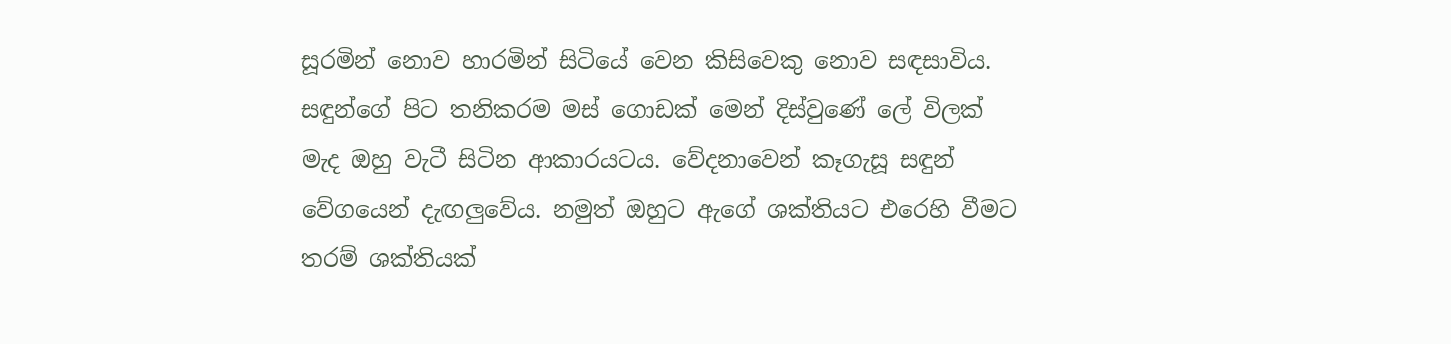සූරමින් නොව හාරමින් සිටියේ වෙන කිසිවෙකු නොව සඳසාවිය. සඳුන්ගේ පිට තනිකරම මස් ගොඩක් මෙන් දිස්වුණේ ලේ විලක් මැද ඔහු වැටී සිටින ආකාරයටය. වේදනාවෙන් කෑගැසූ සඳුන් වේගයෙන් දැඟලුවේය. නමුත් ඔහුට ඇගේ ශක්තියට එරෙහි වීමට තරම් ශක්තියක්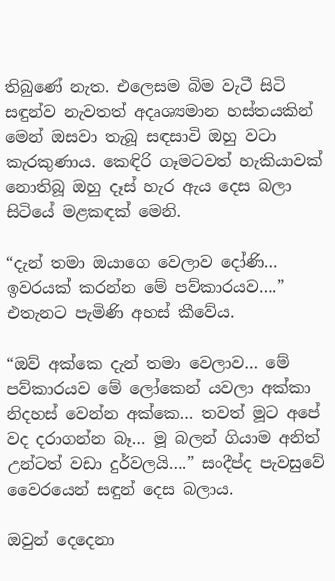තිබුණේ නැත. එලෙසම බිම වැටී සිටි සඳුන්ව නැවතත් අදෘශ්‍යමාන හස්තයකින් මෙන් ඔසවා තැබූ සඳසාවි ඔහු වටා කැරකුණාය. කෙඳිරි ගෑමටවත් හැකියාවක් නොතිබූ ඔහු දෑස් හැර ඇය දෙස බලා සිටියේ මළකඳක් මෙනි.

“දැන් තමා ඔයාගෙ වෙලාව දෝණි… ඉවරයක් කරන්න මේ පව්කාරයව….” එතැනට පැමිණි අහස් කීවේය.

“ඔව් අක්කෙ දැන් තමා වෙලාව… මේ පව්කාරයව මේ ලෝකෙන් යවලා අක්කා නිදහස් වෙන්න අක්කෙ… තවත් මූට අපේ වද දරාගන්න බෑ… මූ බලන් ගියාම අනිත් උන්ටත් වඩා දුර්වලයි….” සංදීප්ද පැවසුවේ වෛරයෙන් සඳුන් දෙස බලාය.

ඔවුන් දෙදෙනා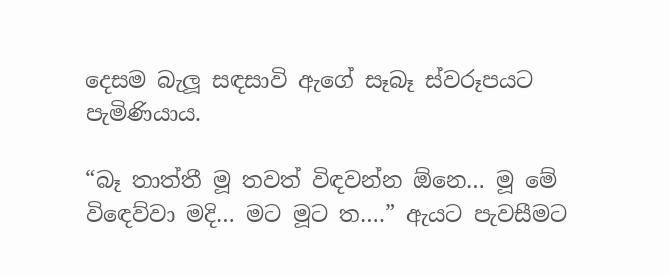දෙසම බැලූ සඳසාවි ඇගේ සෑබෑ ස්වරූපයට පැමිණියාය.

“බෑ තාත්තී මූ තවත් විඳවන්න ඕනෙ… මූ මේ විඳෙව්වා මදි… මට මූට ත….” ඇයට පැවසීමට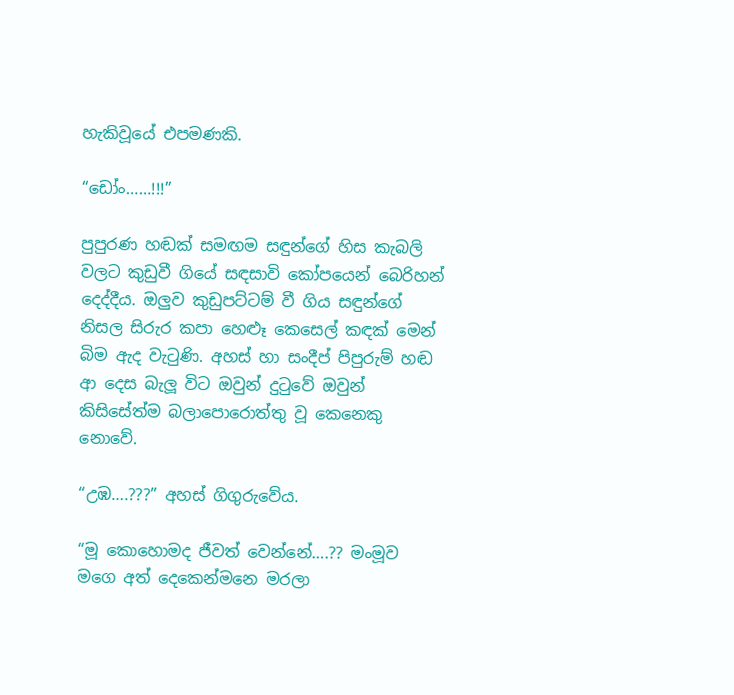හැකිවූයේ එපමණකි.

“ඩෝං……!!!”

පුපුරණ හඬක් සමඟම සඳුන්ගේ හිස කැබලි වලට කුඩුවී ගියේ සඳසාවි කෝපයෙන් බෙරිහන් දෙද්දීය. ඔලුව කුඩුපට්ටම් වී ගිය සඳුන්ගේ නිසල සිරුර කපා හෙළූ කෙසෙල් කඳක් මෙන් බිම ඇද වැටුණි. අහස් හා සංදීප් පිපුරුම් හඬ ආ දෙස බැලූ විට ඔවුන් දුටුවේ ඔවුන් කිසිසේත්ම බලාපොරොත්තු වූ කෙනෙකු නොවේ.

“උඹ….???” අහස් ගිගුරුවේය.

“මූ කොහොමද ජීවත් වෙන්නේ….?? මංමූව මගෙ අත් දෙකෙන්මනෙ මරලා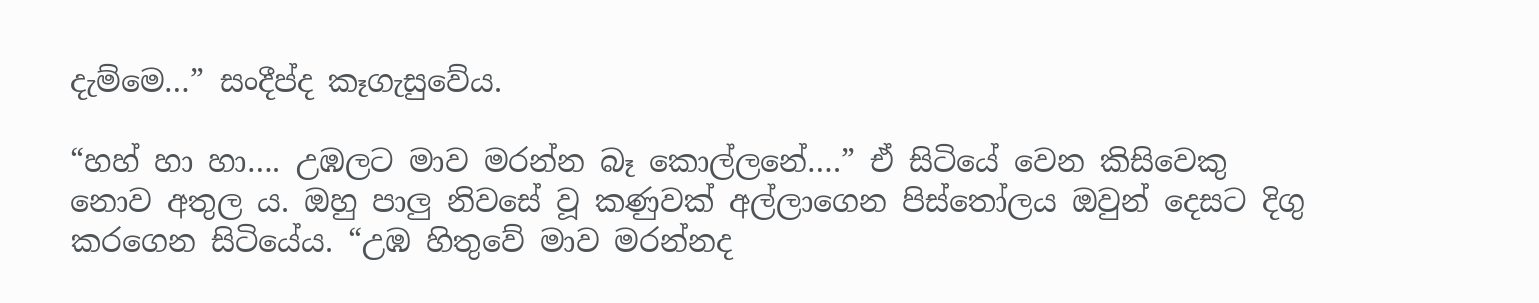දැම්මෙ…” සංදීප්ද කෑගැසුවේය.

“හහ් හා හා…. උඹලට මාව මරන්න බෑ කොල්ලනේ….” ඒ සිටියේ වෙන කිසිවෙකු නොව අතුල ය. ඔහු පාලු නිවසේ වූ කණුවක් අල්ලාගෙන පිස්තෝලය ඔවුන් දෙසට දිගු කරගෙන සිටියේය. “උඹ හිතුවේ මාව මරන්නද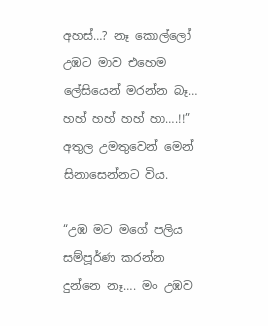අහස්…? නෑ කොල්ලෝ උඹට මාව එහෙම ලේසියෙන් මරන්න බෑ… හහ් හහ් හහ් හා….!!” අතුල උමතුවෙන් මෙන් සිනාසෙන්නට විය.

“උඹ මට මගේ පලිය සම්පූර්ණ කරන්න දුන්නෙ නෑ…. මං උඹව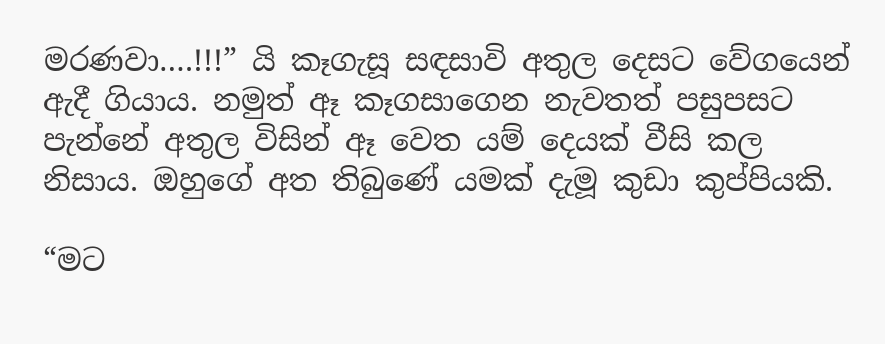මරණවා….!!!” යි කෑගැසූ සඳසාවි අතුල දෙසට වේගයෙන් ඇදී ගියාය. නමුත් ඈ කෑගසාගෙන නැවතත් පසුපසට පැන්නේ අතුල විසින් ඈ වෙත යම් දෙයක් වීසි කල නිසාය. ඔහුගේ අත තිබුණේ යමක් දැමූ කුඩා කුප්පියකි.

“මට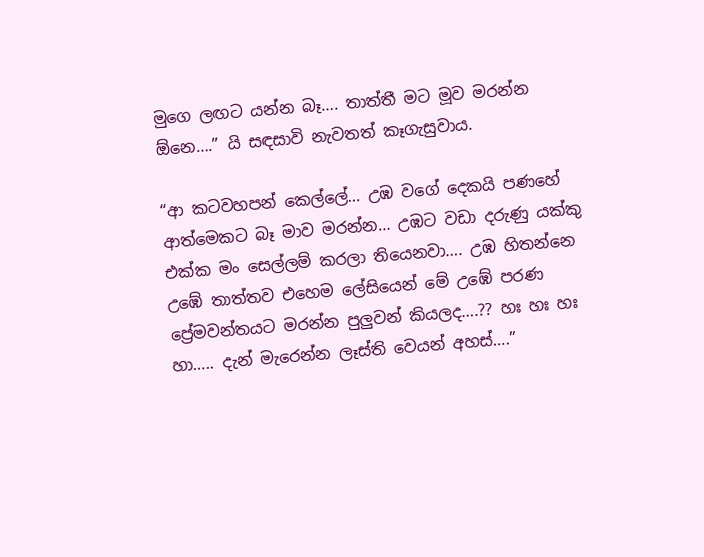මුගෙ ලඟට යන්න බෑ…. තාත්තී මට මූව මරන්න ඕනෙ….” යි සඳසාවි නැවතත් කෑගැසුවාය.

“ආ කටවහපන් කෙල්ලේ… උඹ වගේ දෙකයි පණහේ ආත්මෙකට බෑ මාව මරන්න… උඹට වඩා දරුණු යක්කු එක්ක මං සෙල්ලම් කරලා තියෙනවා…. උඹ හිතන්නෙ උඹේ තාත්තව එහෙම ලේසියෙන් මේ උඹේ පරණ ප්‍රේමවන්තයට මරන්න පුලුවන් කියලද….?? හඃ හඃ හඃ හා….. දැන් මැරෙන්න ලෑස්ති වෙයන් අහස්….”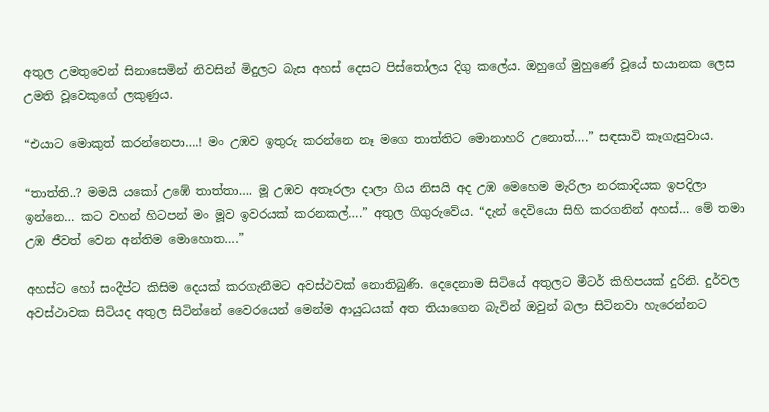අතුල උමතුවෙන් සිනාසෙමින් නිවසින් මිදුලට බැස අහස් දෙසට පිස්තෝලය දිගු කලේය. ඔහුගේ මුහුණේ වූයේ භයානක ලෙස උමති වූවෙකුගේ ලකුණුය.

“එයාට මොකුත් කරන්නෙපා….! මං උඹව ඉතුරු කරන්නෙ නෑ මගෙ තාත්තිට මොනාහරි උනොත්….” සඳසාවි කෑගැසුවාය.

“තාත්ති..? මමයි යකෝ උඹේ තාත්තා…. මූ උඹව අතෑරලා දාලා ගිය නිසයි අද උඹ මෙහෙම මැරිලා නරකාදියක ඉපදිලා ඉන්නෙ… කට වහන් හිටපන් මං මූව ඉවරයක් කරනකල්….” අතුල ගිගුරුවේය. “දැන් දෙවියො සිහි කරගනින් අහස්… මේ තමා උඹ ජීවත් වෙන අන්තිම මොහොත….”

අහස්ට හෝ සංදීප්ට කිසිම දෙයක් කරගැනීමට අවස්ථවක් නොතිබුණි. දෙදෙනාම සිටියේ අතුලට මීටර් කිහිපයක් දුරිනි. දුර්වල අවස්ථාවක සිටියද අතුල සිටින්නේ වෛරයෙන් මෙන්ම ආයුධයක් අත තියාගෙන බැවින් ඔවුන් බලා සිටිනවා හැරෙන්නට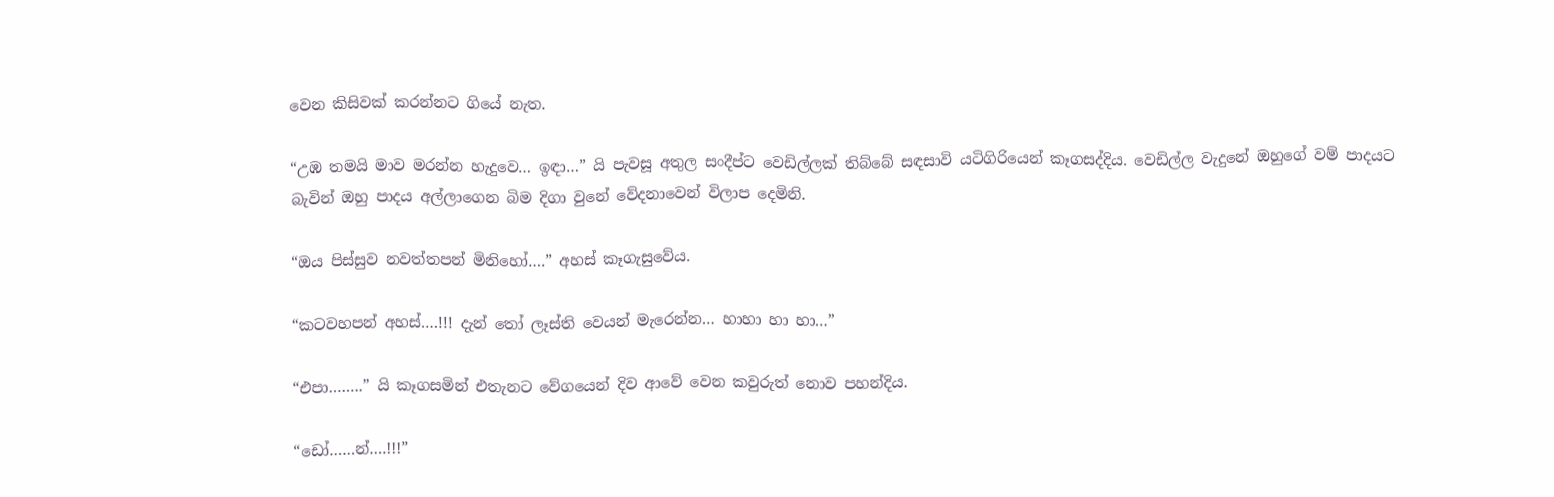වෙන කිසිවක් කරන්නට ගියේ නැත.

“උඹ තමයි මාව මරන්න හැදුවෙ… ඉඳා…” යි පැවසූ අතුල සංදීප්ට වෙඩිල්ලක් තිබ්බේ සඳසාවි යටිගිරියෙන් කෑගසද්දිය. වෙඩිල්ල වැදුනේ ඔහුගේ වම් පාදයට බැවින් ඔහු පාදය අල්ලාගෙන බිම දිගා වුනේ වේදනාවෙන් විලාප දෙමිනි.

“ඔය පිස්සුව නවත්තපන් මිනිහෝ….” අහස් කෑගැසුවේය.

“කටවහපන් අහස්….!!! දැන් තෝ ලෑස්ති වෙයන් මැරෙන්න… හාහා හා හා…”

“එපා……..” යි කෑගසමින් එතැනට වේගයෙන් දිව ආවේ වෙන කවුරුත් නොව පහන්දිය.

“ඩෝ……න්….!!!”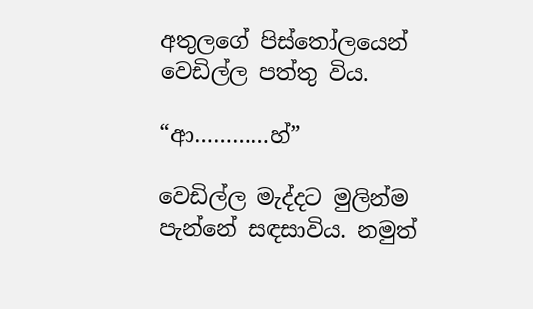අතුලගේ පිස්තෝලයෙන් වෙඩිල්ල පත්තු විය.

“ආ…………හ්”

වෙඩිල්ල මැද්දට මුලින්ම පැන්නේ සඳසාවිය. නමුත්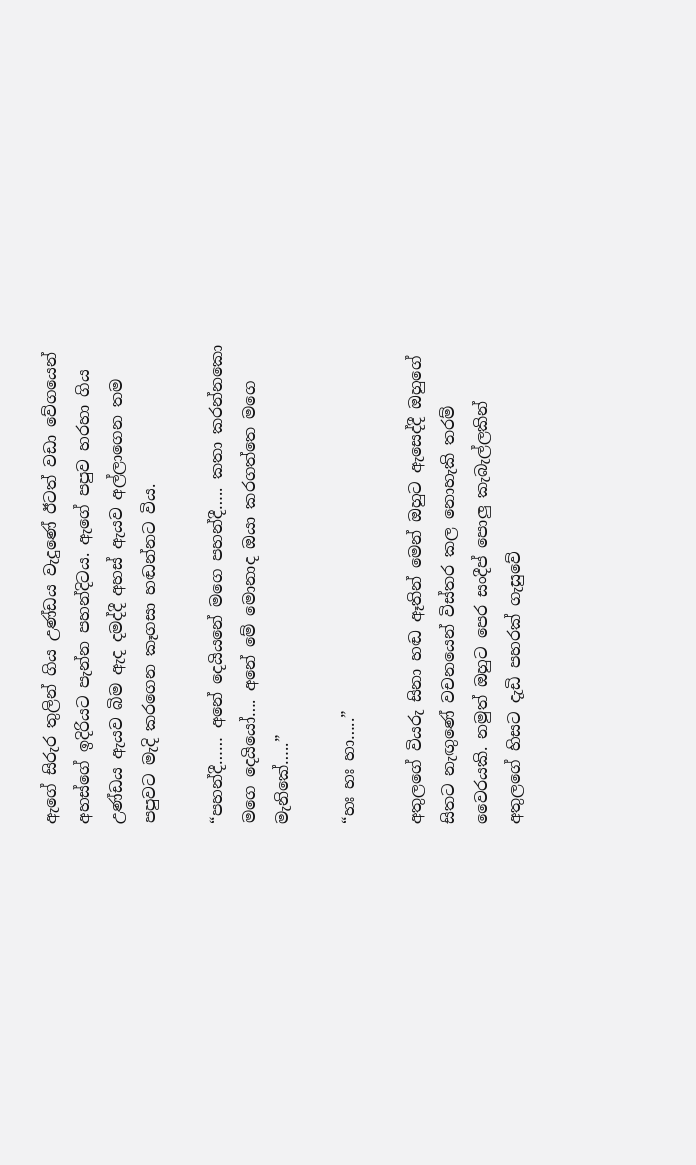ඇගේ සිරුර තුලින් ගිය උණ්ඩය වැදුණේ ඊටත් වඩා වේගයෙන් අහස්ගේ ඉදිරියට පැන්න පහන්දිටය. ඇගේ පපුව හරහා ගිය උණ්ඩය ඇයව බිම ඇද දමද්දී අහස් ඇයව අල්ලාගෙන තම පපුවට මැදි කරගෙන කෑගසා හඬන්නට විය.

“පහන්දී…… අනේ දෙයියනේ මගෙ පහන්දී….. කතා කරන්නකො මගෙ දෙයියෝ…. අනේ මේ මොනාද ඔයා කරගත්තෙ මගෙ මැනිකේ…..”

“හඃ හඃ හා…..”

අතුලගේ වියරු සිනා හඬ ඈතින් මෙන් ඔහුට ඇසෙද්දී ඔහුගේ සිතට නැඟුණේ වචනයෙන් විස්තර කල නොහැකි තරම් වෛරයකි. නමුත් ඔහුට පෙර සංදීප් පොලු කැබැල්ලකින් අතුලගේ හිසට දැඩි පහරක් ගැසුවේ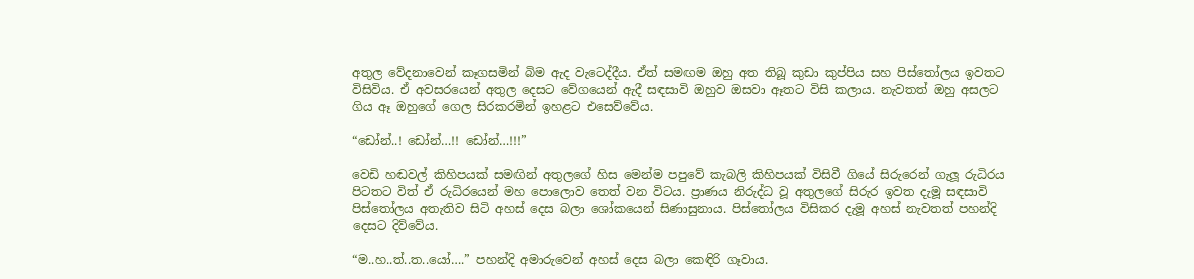අතුල වේදනාවෙන් කෑගසමින් බිම ඇද වැටෙද්දීය. ඒත් සමඟම ඔහු අත තිබූ කුඩා කුප්පිය සහ පිස්තෝලය ඉවතට විසිවිය. ඒ අවසරයෙන් අතුල දෙසට වේගයෙන් ඇදී සඳසාවි ඔහුව ඔසවා ඈතට විසි කලාය. නැවතත් ඔහු අසලට ගිය ඈ ඔහුගේ ගෙල සිරකරමින් ඉහළට එසෙව්වේය.

“ඩෝන්..! ඩෝන්…!! ඩෝන්…!!!”

වෙඩි හඬවල් කිහිප‍යක් සමඟින් අතුලගේ හිස මෙන්ම පපුවේ කැබලි කිහිපයක් විසිවී ගියේ සිරුරෙන් ගැලූ රුධිරය පිටතට විත් ඒ රුධිරයෙන් මහ පොලොව තෙත් වන විටය. ප්‍රාණය නිරුද්ධ වූ අතුලගේ සිරුර ඉවත දැමූ සඳසාවි පිස්තෝලය අතැතිව සිටි අහස් දෙස බලා ශෝකයෙන් සිණාසුනාය. පිස්තෝලය විසිකර දැමූ අහස් නැවතත් පහන්දි දෙසට දිව්වේය.

“ම..හ..ත්..ත..යෝ….” පහන්දි අමාරුවෙන් අහස් දෙස බලා කෙඳිරි ගෑවාය.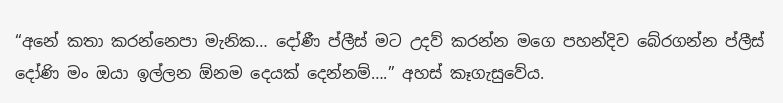“අනේ කතා කරන්නෙපා මැනික… දෝණී ප්ලීස් මට උදව් කරන්න මගෙ පහන්දිව බේරගන්න ප්ලීස් දෝණි මං ඔයා ඉල්ලන ඕනම දෙයක් දෙන්නම්….” අහස් කෑගැසුවේය.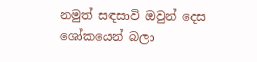නමුත් සඳසාවි ඔවුන් දෙස ශෝකයෙන් බලා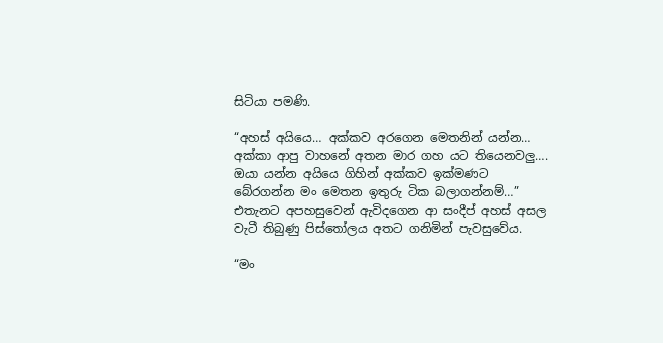සිටියා පමණි.

“අහස් අයියෙ… අක්කව අරගෙන මෙතනින් යන්න… අක්කා ආපු වාහනේ අතන මාර ගහ යට තියෙනවලු…. ඔයා යන්න අයියෙ ගිහින් අක්කව ඉක්මණට බේරගන්න මං මෙතන ඉතුරු ටික බලාගන්නම්…” එතැනට අපහසුවෙන් ඇවිදගෙන ආ සංදීප් අහස් අසල වැටී තිබුණු පිස්තෝලය අතට ගනිමින් පැවසුවේය.

“මං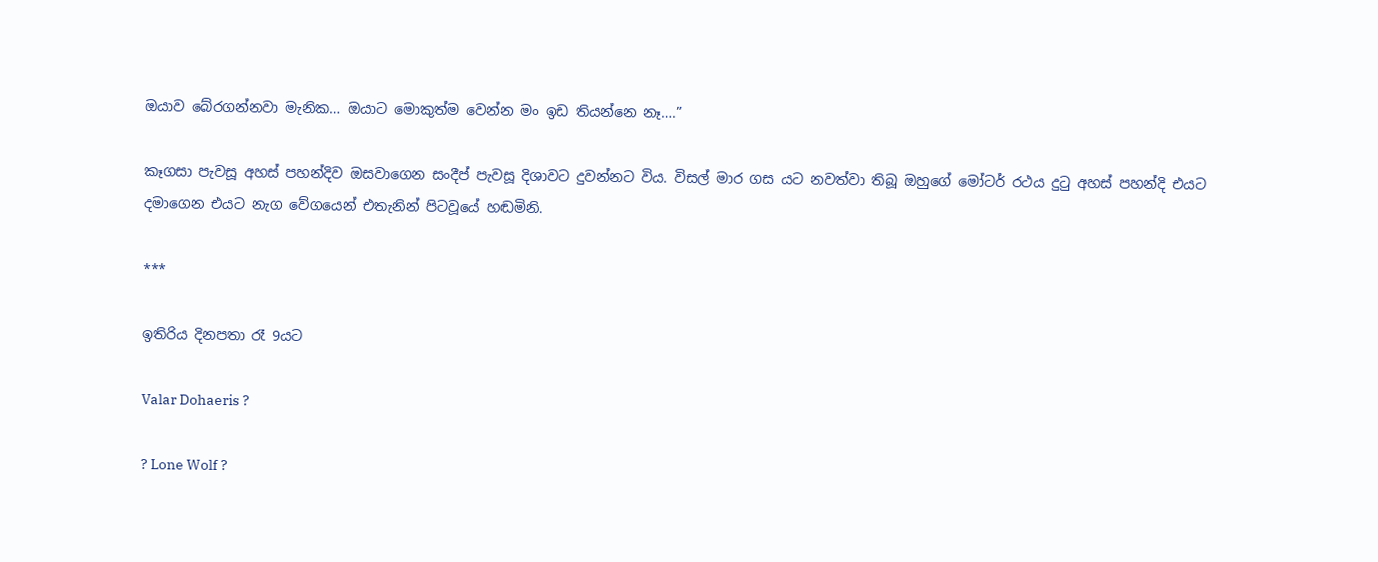ඔයාව බේරගන්නවා මැනික… ඔයාට මොකුත්ම වෙන්න මං ඉඩ තියන්නෙ නෑ….”

කෑගසා පැවසූ අහස් පහන්දිව ඔසවාගෙන සංදීප් පැවසූ දිශාවට දුවන්නට විය. විසල් මාර ගස යට නවත්වා තිබූ ඔහුගේ මෝටර් රථය දුටු අහස් පහන්දි එයට දමාගෙන එයට නැග වේගයෙන් එතැනින් පිටවූයේ හඬමිනි.

***

ඉතිරිය දිනපතා රෑ 9යට

Valar Dohaeris ?

? Lone Wolf ?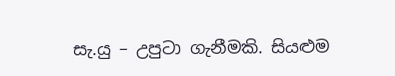සැ.යු – උපුටා ගැනීමකි. සියළුම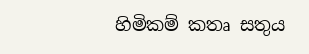හිමිකම් කතෘ සතුය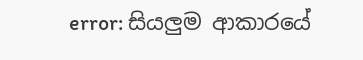error: සියලුම ආකාරයේ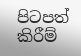පිටපත් කිරීම්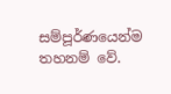සම්පූර්ණයෙන්ම තහනම් වේ.